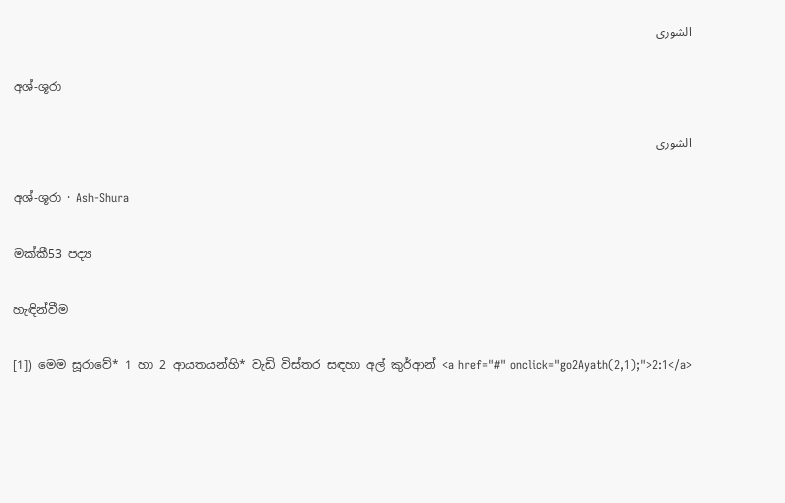الشورى

අශ්-ශූරා

الشورى

අශ්-ශූරා · Ash-Shura

මක්කී53 පද්‍ය

හැඳින්වීම

[1]) මෙම සූරාවේ* 1 හා 2 ආයතයන්හි* වැඩි විස්තර සඳහා අල් කුර්ආන් <a href="#" onclick="go2Ayath(2,1);">2:1</a>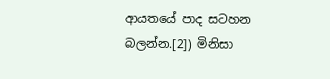ආයතයේ පාද සටහන බලන්න.[2]) මිනිසා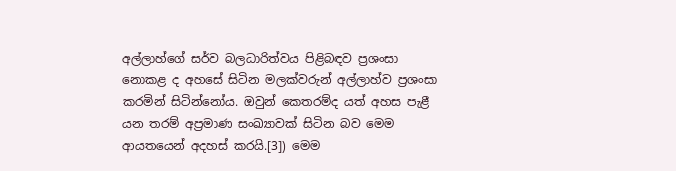අල්ලාහ්ගේ සර්ව බලධාරිත්වය පිළිබඳව ප්‍රශංසා නොකළ ද අහසේ සිටින මලක්වරුන් අල්ලාහ්ව ප්‍රශංසා කරමින් සිටින්නෝය. ඔවුන් කෙතරම්ද යත් අහස පැළී යන තරම් අප්‍රමාණ සංඛ්‍යාවක් සිටින බව මෙම ආයතයෙන් අදහස් කරයි.[3]) මෙම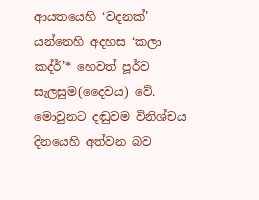ආයතයෙහි ‘වදනක්’ යන්නෙහි අදහස ‘කලා කද්ර්’* හෙවත් පූර්ව සැලසුම(දෛවය) වේ. මොවුනට දඬුවම විනිශ්චය දිනයෙහි අත්වන බව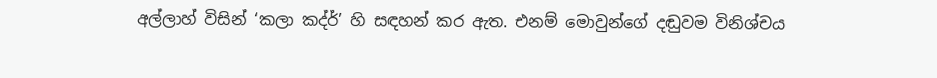අල්ලාහ් විසින් ‘කලා කද්ර්’ හි සඳහන් කර ඇත. එනම් මොවුන්ගේ දඬුවම විනිශ්චය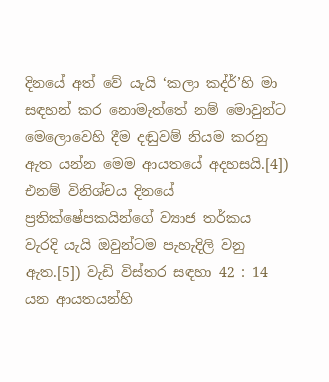දිනයේ අත් වේ යැයි ‘කලා කද්ර්’හි මා සඳහන් කර නොමැත්තේ නම් මොවුන්ට මෙලොවෙහි දීම දඬුවම් නියම කරනු ඇත යන්න මෙම ආයතයේ අදහසයි.[4]) එනම් විනිශ්චය දිනයේ ප්‍රතික්ෂේපකයින්ගේ ව්‍යාජ තර්කය වැරදි යැයි ඔවුන්ටම පැහැදිලි වනු ඇත.[5]) වැඩි විස්තර සඳහා 42 : 14 යන ආයතයන්හි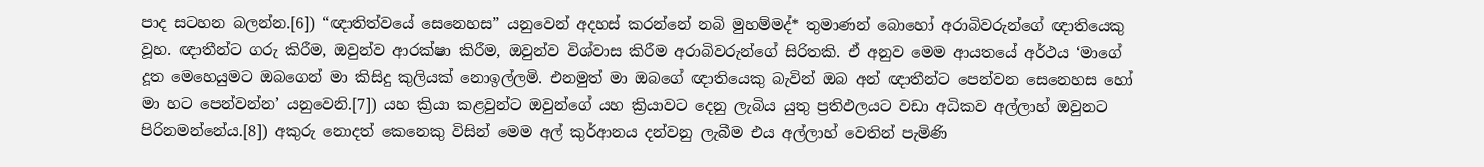පාද සටහන බලන්න.[6]) “ඥාතිත්වයේ සෙනෙහස” යනුවෙන් අදහස් කරන්නේ නබි මුහම්මද්* තුමාණන් බොහෝ අරාබිවරුන්ගේ ඥාතියෙකු වූහ. ඥාතීන්ට ගරු කිරීම, ඔවුන්ව ආරක්ෂා කිරීම, ඔවුන්ව විශ්වාස කිරීම අරාබිවරුන්ගේ සිරිතකි. ඒ අනුව මෙම ආයතයේ අර්ථය ‘මාගේ දූත මෙහෙයුමට ඔබගෙන් මා කිසිදු කුලියක් නොඉල්ලමි. එනමුත් මා ඔබගේ ඥාතියෙකු බැවින් ඔබ අන් ඥාතීන්ට පෙන්වන සෙනෙහස හෝ මා හට පෙන්වන්න’ යනුවෙනි.[7]) යහ ක්‍රියා කළවුන්ට ඔවුන්ගේ යහ ක්‍රියාවට දෙනු ලැබිය යුතු ප්‍රතිඵලයට වඩා අධිකව අල්ලාහ් ඔවුනට පිරිනමන්නේය.[8]) අකුරු නොදත් කෙනෙකු විසින් මෙම අල් කුර්ආනය දන්වනු ලැබීම එය අල්ලාහ් වෙතින් පැමිණි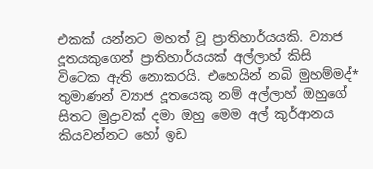එකක් යන්නට මහත් වූ ප්‍රාතිහාර්යයකි. ව්‍යාජ දූතයකුගෙන් ප්‍රාතිහාර්යයක් අල්ලාහ් කිසි විටෙක ඇති නොකරයි. එහෙයින් නබි මුහම්මද්* තුමාණන් ව්‍යාජ දූතයෙකු නම් අල්ලාහ් ඔහුගේ සිතට මුද්‍රාවක් දමා ඔහු මෙම අල් කුර්ආනය කියවන්නට හෝ ඉඩ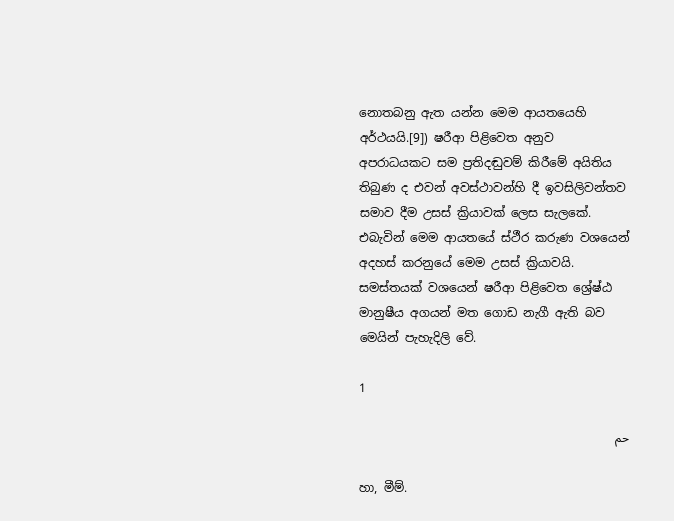නොතබනු ඇත යන්න මෙම ආයතයෙහි අර්ථයයි.[9]) ෂරීආ පිළිවෙත අනුව අපරාධයකට සම ප්‍රතිදඬුවම් කිරීමේ අයිතිය තිබුණ ද එවන් අවස්ථාවන්හි දී ඉවසිලිවන්තව සමාව දීම උසස් ක්‍රියාවක් ලෙස සැලකේ. එබැවින් මෙම ආයතයේ ස්ථීර කරුණ වශයෙන් අදහස් කරනුයේ මෙම උසස් ක්‍රියාවයි. සමස්තයක් වශයෙන් ෂරීආ පිළිවෙත ශ්‍රේෂ්ඨ මානුෂීය අගයන් මත ගොඩ නැගී ඇති බව මෙයින් පැහැදිලි වේ.

1

حم

හා, මීම්.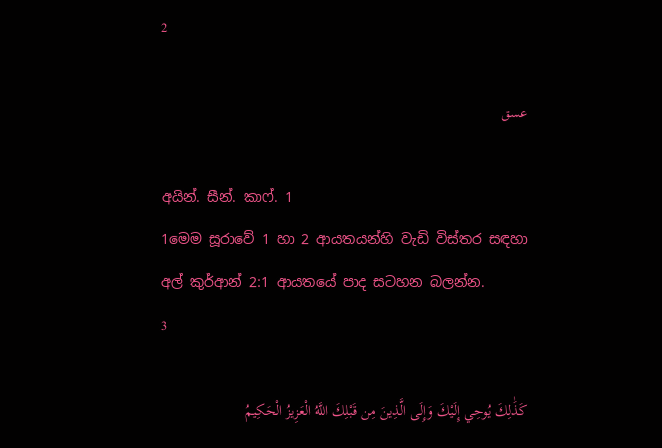2

عسق

අයින්. සීන්. කාෆ්. 1
1මෙම සූරාවේ 1 හා 2 ආයතයන්හි වැඩි විස්තර සඳහා අල් කුර්ආන් 2:1 ආයතයේ පාද සටහන බලන්න.
3

كَذَٰلِكَ يُوحِي إِلَيْكَ وَإِلَى الَّذِينَ مِن قَبْلِكَ اللَّهُ الْعَزِيزُ الْحَكِيمُ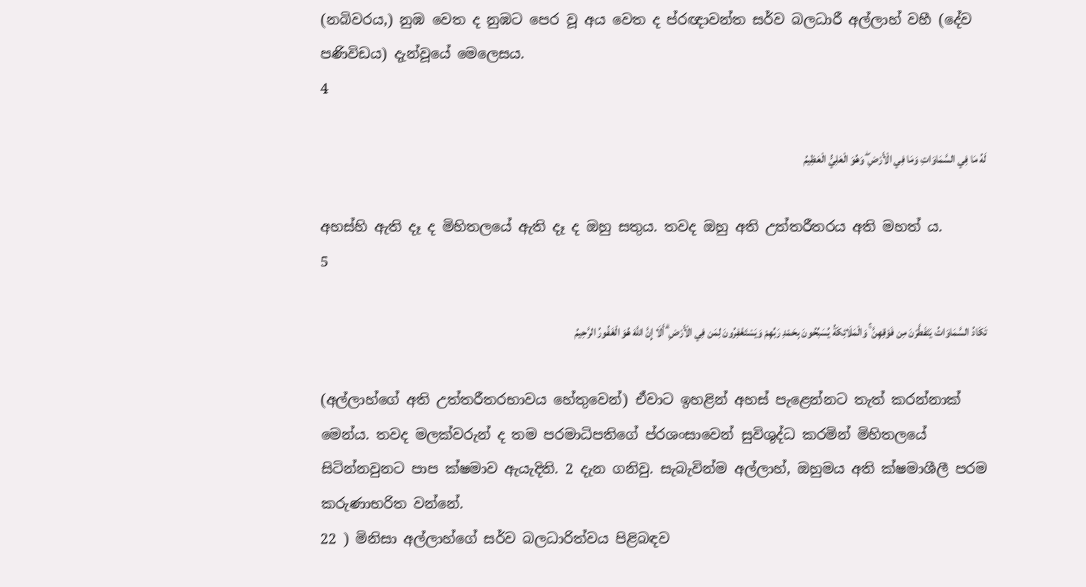(නබිවරය,) නුඹ වෙත ද නුඹට පෙර වූ අය වෙත ද ප්රඥාවන්ත සර්ව බලධාරී අල්ලාහ් වහී (දේව පණිවිඩය) දැන්වූයේ මෙලෙසය.
4

لَهُ مَا فِي السَّمَاوَاتِ وَمَا فِي الْأَرْضِ ۖ وَهُوَ الْعَلِيُّ الْعَظِيمُ

අහස්හි ඇති දෑ ද මිහිතලයේ ඇති දෑ ද ඔහු සතුය. තවද ඔහු අති උත්තරීතරය අති මහත් ය.
5

تَكَادُ السَّمَاوَاتُ يَتَفَطَّرْنَ مِن فَوْقِهِنَّ ۚ وَالْمَلَائِكَةُ يُسَبِّحُونَ بِحَمْدِ رَبِّهِمْ وَيَسْتَغْفِرُونَ لِمَن فِي الْأَرْضِ ۗ أَلَا إِنَّ اللَّهَ هُوَ الْغَفُورُ الرَّحِيمُ

(අල්ලාහ්ගේ අති උත්තරීතරභාවය හේතුවෙන්) ඒවාට ඉහළින් අහස් පැළෙන්නට තැත් කරන්නාක් මෙන්ය. තවද මලක්වරුන් ද තම පරමාධිපතිගේ ප්රශංසාවෙන් සුවිශුද්ධ කරමින් මිහිතලයේ සිටින්නවුනට පාප ක්ෂමාව ඇයැදිති. 2 දැන ගනිවු. සැබැවින්ම අල්ලාහ්, ඔහුමය අති ක්ෂමාශීලී පරම කරුණාභරිත වන්නේ.
22 ) මිනිසා අල්ලාහ්ගේ සර්ව බලධාරිත්වය පිළිබඳව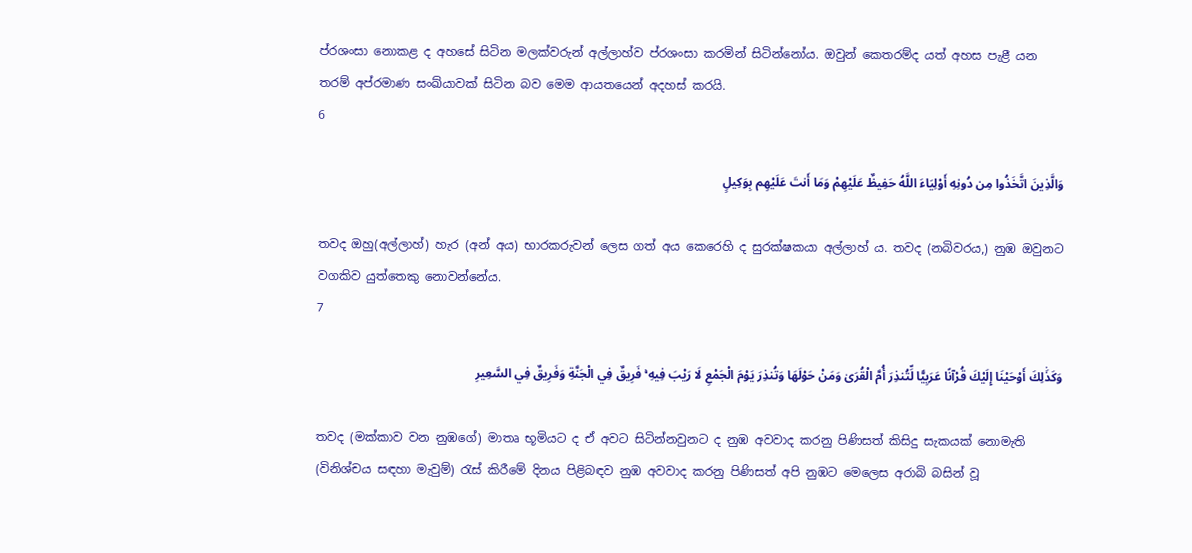ප්රශංසා නොකළ ද අහසේ සිටින මලක්වරුන් අල්ලාහ්ව ප්රශංසා කරමින් සිටින්නෝය. ඔවුන් කෙතරම්ද යත් අහස පැළී යන තරම් අප්රමාණ සංඛ්යාවක් සිටින බව මෙම ආයතයෙන් අදහස් කරයි.
6

وَالَّذِينَ اتَّخَذُوا مِن دُونِهِ أَوْلِيَاءَ اللَّهُ حَفِيظٌ عَلَيْهِمْ وَمَا أَنتَ عَلَيْهِم بِوَكِيلٍ

තවද ඔහු(අල්ලාහ්) හැර (අන් අය) භාරකරුවන් ලෙස ගත් අය කෙරෙහි ද සුරක්ෂකයා අල්ලාහ් ය. තවද (නබිවරය,) නුඹ ඔවුනට වගකිව යුත්තෙකු නොවන්නේය.
7

وَكَذَٰلِكَ أَوْحَيْنَا إِلَيْكَ قُرْآنًا عَرَبِيًّا لِّتُنذِرَ أُمَّ الْقُرَىٰ وَمَنْ حَوْلَهَا وَتُنذِرَ يَوْمَ الْجَمْعِ لَا رَيْبَ فِيهِ ۚ فَرِيقٌ فِي الْجَنَّةِ وَفَرِيقٌ فِي السَّعِيرِ

තවද (මක්කාව වන නුඹගේ) මාතෘ භූමියට ද ඒ අවට සිටින්නවුනට ද නුඹ අවවාද කරනු පිණිසත් කිසිදු සැකයක් නොමැති (විනිශ්චය සඳහා මැවුම්) රැස් කිරීමේ දිනය පිළිබඳව නුඹ අවවාද කරනු පිණිසත් අපි නුඹට මෙලෙස අරාබි බසින් වූ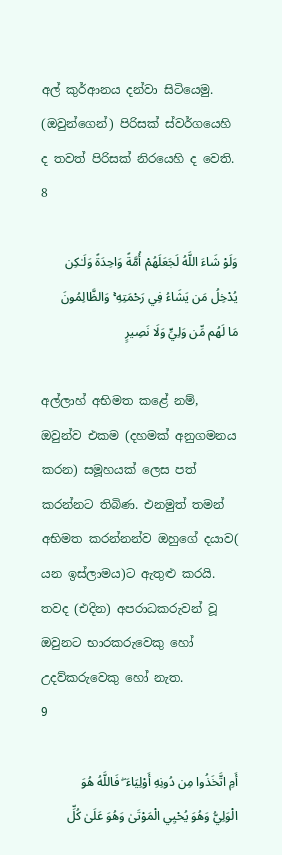අල් කුර්ආනය දන්වා සිටියෙමු. (ඔවුන්ගෙන්) පිරිසක් ස්වර්ගයෙහි ද තවත් පිරිසක් නිරයෙහි ද වෙති.
8

وَلَوْ شَاءَ اللَّهُ لَجَعَلَهُمْ أُمَّةً وَاحِدَةً وَلَـٰكِن يُدْخِلُ مَن يَشَاءُ فِي رَحْمَتِهِ ۚ وَالظَّالِمُونَ مَا لَهُم مِّن وَلِيٍّ وَلَا نَصِيرٍ

අල්ලාහ් අභිමත කළේ නම්, ඔවුන්ව එකම (දහමක් අනුගමනය කරන) සමූහයක් ලෙස පත් කරන්නට තිබිණ. එනමුත් තමන් අභිමත කරන්නන්ව ඔහුගේ දයාව( යන ඉස්ලාමය)ට ඇතුළු කරයි. තවද (එදින) අපරාධකරුවන් වූ ඔවුනට භාරකරුවෙකු හෝ උදව්කරුවෙකු හෝ නැත.
9

أَمِ اتَّخَذُوا مِن دُونِهِ أَوْلِيَاءَ ۖ فَاللَّهُ هُوَ الْوَلِيُّ وَهُوَ يُحْيِي الْمَوْتَىٰ وَهُوَ عَلَىٰ كُلِّ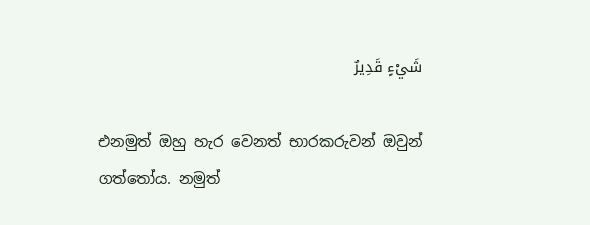شَيْءٍ قَدِيرٌ

එනමුත් ඔහු හැර වෙනත් භාරකරුවන් ඔවුන් ගත්තෝය. නමුත්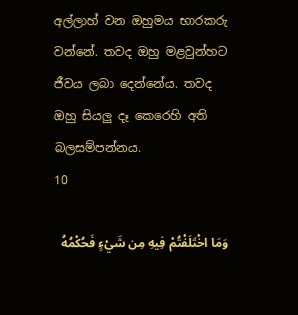අල්ලාහ් වන ඔහුමය භාරකරු වන්නේ. තවද ඔහු මළවුන්හට ජීවය ලබා දෙන්නේය. තවද ඔහු සියලු දෑ කෙරෙහි අති බලසම්පන්නය.
10

وَمَا اخْتَلَفْتُمْ فِيهِ مِن شَيْءٍ فَحُكْمُهُ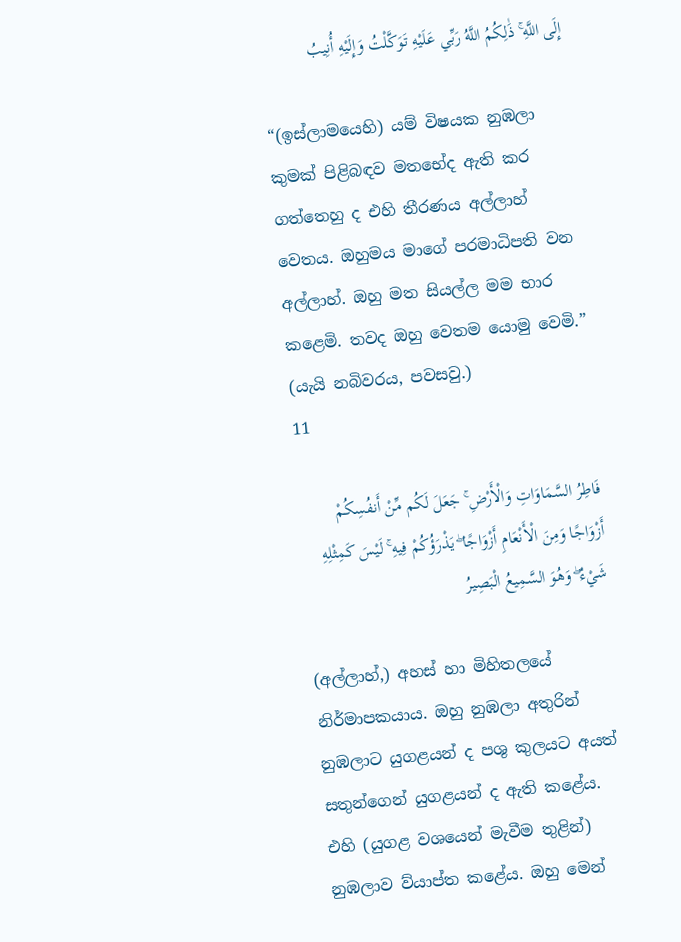إِلَى اللَّهِ ۚ ذَٰلِكُمُ اللَّهُ رَبِّي عَلَيْهِ تَوَكَّلْتُ وَإِلَيْهِ أُنِيبُ

“(ඉස්ලාමයෙහි) යම් විෂයක නුඹලා කුමක් පිළිබඳව මතභේද ඇති කර ගත්තෙහු ද එහි තීරණය අල්ලාහ් වෙතය. ඔහුමය මාගේ පරමාධිපති වන අල්ලාහ්. ඔහු මත සියල්ල මම භාර කළෙමි. තවද ඔහු වෙතම යොමු වෙමි.” (යැයි නබිවරය, පවසවු.)
11

فَاطِرُ السَّمَاوَاتِ وَالْأَرْضِ ۚ جَعَلَ لَكُم مِّنْ أَنفُسِكُمْ أَزْوَاجًا وَمِنَ الْأَنْعَامِ أَزْوَاجًا ۖ يَذْرَؤُكُمْ فِيهِ ۚ لَيْسَ كَمِثْلِهِ شَيْءٌ ۖ وَهُوَ السَّمِيعُ الْبَصِيرُ

(අල්ලාහ්,) අහස් හා මිහිතලයේ නිර්මාපකයාය. ඔහු නුඹලා අතුරින් නුඹලාට යුගළයන් ද පශු කුලයට අයත් සතුන්ගෙන් යුගළයන් ද ඇති කළේය. එහි (යුගළ වශයෙන් මැවීම තුළින්) නුඹලාව ව්යාප්ත කළේය. ඔහු මෙන්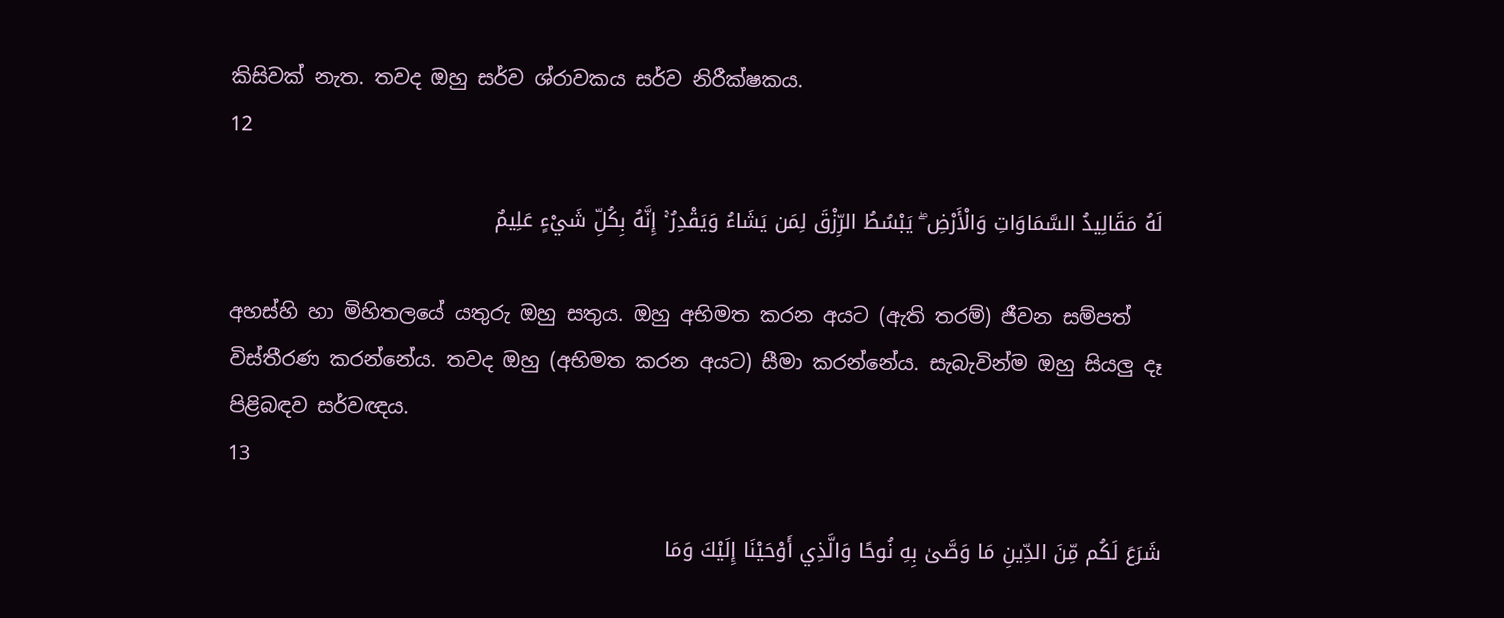කිසිවක් නැත. තවද ඔහු සර්ව ශ්රාවකය සර්ව නිරීක්ෂකය.
12

لَهُ مَقَالِيدُ السَّمَاوَاتِ وَالْأَرْضِ ۖ يَبْسُطُ الرِّزْقَ لِمَن يَشَاءُ وَيَقْدِرُ ۚ إِنَّهُ بِكُلِّ شَيْءٍ عَلِيمٌ

අහස්හි හා මිහිතලයේ යතුරු ඔහු සතුය. ඔහු අභිමත කරන අයට (ඇති තරම්) ජීවන සම්පත් විස්තීරණ කරන්නේය. තවද ඔහු (අභිමත කරන අයට) සීමා කරන්නේය. සැබැවින්ම ඔහු සියලු දෑ පිළිබඳව සර්වඥය.
13

شَرَعَ لَكُم مِّنَ الدِّينِ مَا وَصَّىٰ بِهِ نُوحًا وَالَّذِي أَوْحَيْنَا إِلَيْكَ وَمَا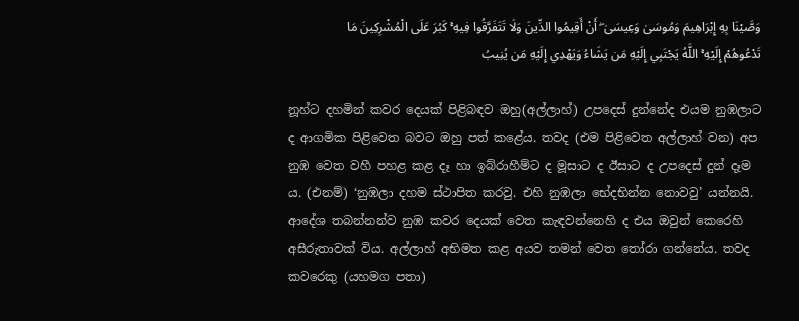وَصَّيْنَا بِهِ إِبْرَاهِيمَ وَمُوسَىٰ وَعِيسَىٰ ۖ أَنْ أَقِيمُوا الدِّينَ وَلَا تَتَفَرَّقُوا فِيهِ ۚ كَبُرَ عَلَى الْمُشْرِكِينَ مَا تَدْعُوهُمْ إِلَيْهِ ۚ اللَّهُ يَجْتَبِي إِلَيْهِ مَن يَشَاءُ وَيَهْدِي إِلَيْهِ مَن يُنِيبُ

නූහ්ට දහමින් කවර දෙයක් පිළිබඳව ඔහු(අල්ලාහ්) උපදෙස් දුන්නේද එයම නුඹලාට ද ආගමික පිළිවෙත බවට ඔහු පත් කළේය. තවද (එම පිළිවෙත අල්ලාහ් වන) අප නුඹ වෙත වහී පහළ කළ දෑ හා ඉබ්රාහීම්ට ද මූසාට ද ඊසාට ද උපදෙස් දුන් දෑම ය. (එනම්) ‘නුඹලා දහම ස්ථාපිත කරවු. එහි නුඹලා භේදභින්න නොවවු’ යන්නයි. ආදේශ තබන්නන්ව නුඹ කවර දෙයක් වෙත කැඳවන්නෙහි ද එය ඔවුන් කෙරෙහි අසීරුතාවක් විය. අල්ලාහ් අභිමත කළ අයව තමන් වෙත තෝරා ගන්නේය. තවද කවරෙකු (යහමග පතා)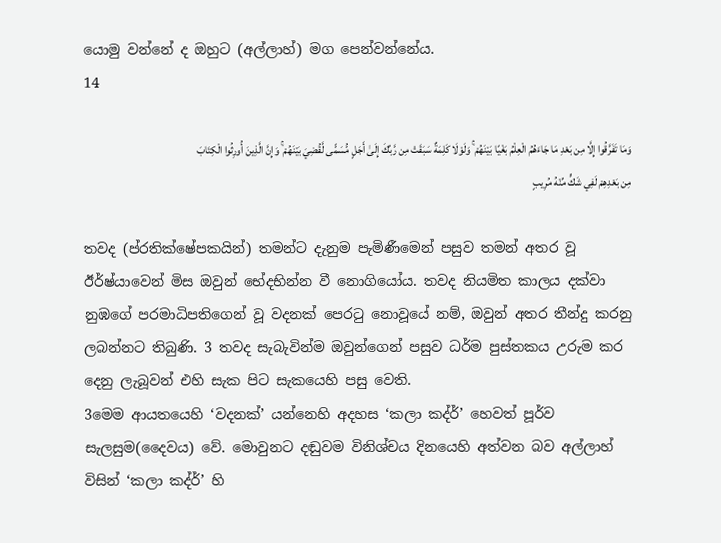යොමු වන්නේ ද ඔහුට (අල්ලාහ්) මග පෙන්වන්නේය.
14

وَمَا تَفَرَّقُوا إِلَّا مِن بَعْدِ مَا جَاءَهُمُ الْعِلْمُ بَغْيًا بَيْنَهُمْ ۚ وَلَوْلَا كَلِمَةٌ سَبَقَتْ مِن رَّبِّكَ إِلَىٰ أَجَلٍ مُّسَمًّى لَّقُضِيَ بَيْنَهُمْ ۚ وَإِنَّ الَّذِينَ أُورِثُوا الْكِتَابَ مِن بَعْدِهِمْ لَفِي شَكٍّ مِّنْهُ مُرِيبٍ

තවද (ප්රතික්ෂේපකයින්) තමන්ට දැනුම පැමිණීමෙන් පසුව තමන් අතර වූ ඊර්ෂ්යාවෙන් මිස ඔවුන් භේදභින්න වී නොගියෝය. තවද නියමිත කාලය දක්වා නුඹගේ පරමාධිපතිගෙන් වූ වදනක් පෙරටු නොවූයේ නම්, ඔවුන් අතර තීන්දු කරනු ලබන්නට තිබුණි. 3 තවද සැබැවින්ම ඔවුන්ගෙන් පසුව ධර්ම පුස්තකය උරුම කර දෙනු ලැබූවන් එහි සැක පිට සැකයෙහි පසු වෙති.
3මෙම ආයතයෙහි ‘වදනක්’ යන්නෙහි අදහස ‘කලා කද්ර්’ හෙවත් පූර්ව සැලසුම(දෛවය) වේ. මොවුනට දඬුවම විනිශ්චය දිනයෙහි අත්වන බව අල්ලාහ් විසින් ‘කලා කද්ර්’ හි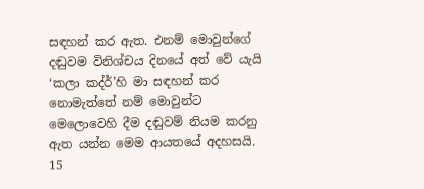සඳහන් කර ඇත. එනම් මොවුන්ගේ දඬුවම විනිශ්චය දිනයේ අත් වේ යැයි ‘කලා කද්ර්’හි මා සඳහන් කර නොමැත්තේ නම් මොවුන්ට මෙලොවෙහි දීම දඬුවම් නියම කරනු ඇත යන්න මෙම ආයතයේ අදහසයි.
15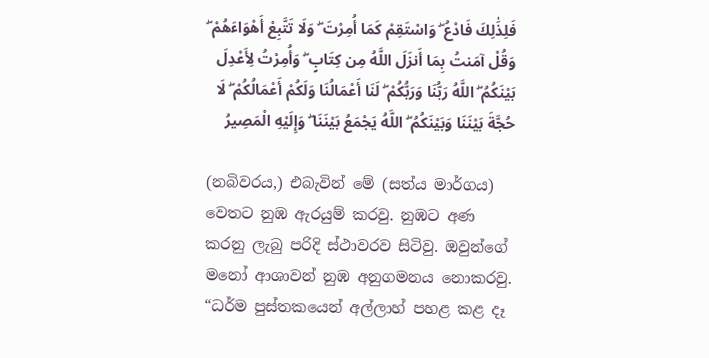فَلِذَٰلِكَ فَادْعُ ۖ وَاسْتَقِمْ كَمَا أُمِرْتَ ۖ وَلَا تَتَّبِعْ أَهْوَاءَهُمْ ۖ وَقُلْ آمَنتُ بِمَا أَنزَلَ اللَّهُ مِن كِتَابٍ ۖ وَأُمِرْتُ لِأَعْدِلَ بَيْنَكُمُ ۖ اللَّهُ رَبُّنَا وَرَبُّكُمْ ۖ لَنَا أَعْمَالُنَا وَلَكُمْ أَعْمَالُكُمْ ۖ لَا حُجَّةَ بَيْنَنَا وَبَيْنَكُمُ ۖ اللَّهُ يَجْمَعُ بَيْنَنَا ۖ وَإِلَيْهِ الْمَصِيرُ

(නබිවරය,) එබැවින් මේ (සත්ය මාර්ගය) වෙතට නුඹ ඇරයුම් කරවු. නුඹට අණ කරනු ලැබු පරිදි ස්ථාවරව සිටිවු. ඔවුන්ගේ මනෝ ආශාවන් නුඹ අනුගමනය නොකරවු. “ධර්ම පුස්තකයෙන් අල්ලාහ් පහළ කළ දෑ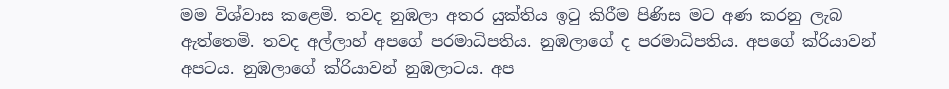මම විශ්වාස කළෙමි. තවද නුඹලා අතර යුක්තිය ඉටු කිරීම පිණිස මට අණ කරනු ලැබ ඇත්තෙමි. තවද අල්ලාහ් අපගේ පරමාධිපතිය. නුඹලාගේ ද පරමාධිපතිය. අපගේ ක්රියාවන් අපටය. නුඹලාගේ ක්රියාවන් නුඹලාටය. අප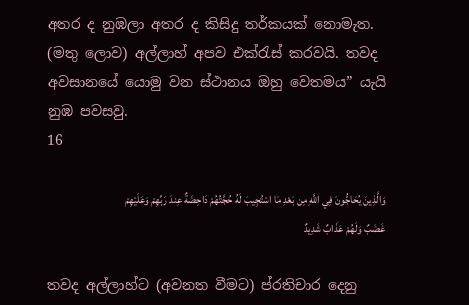අතර ද නුඹලා අතර ද කිසිදු තර්කයක් නොමැත. (මතු ලොව) අල්ලාහ් අපව එක්රැස් කරවයි. තවද අවසානයේ යොමු වන ස්ථානය ඔහු වෙතමය” යැයි නුඹ පවසවු.
16

وَالَّذِينَ يُحَاجُّونَ فِي اللَّهِ مِن بَعْدِ مَا اسْتُجِيبَ لَهُ حُجَّتُهُمْ دَاحِضَةٌ عِندَ رَبِّهِمْ وَعَلَيْهِمْ غَضَبٌ وَلَهُمْ عَذَابٌ شَدِيدٌ

තවද අල්ලාහ්ට (අවනත වීමට) ප්රතිචාර දෙනු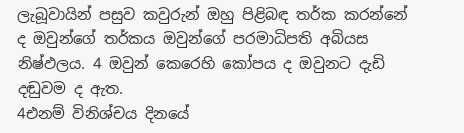ලැබූවායින් පසුව කවුරුන් ඔහු පිළිබඳ තර්ක කරන්නේ ද ඔවුන්ගේ තර්කය ඔවුන්ගේ පරමාධිපති අබියස නිෂ්ඵලය. 4 ඔවුන් කෙරෙහි කෝපය ද ඔවුනට දැඩි දඬුවම ද ඇත.
4එනම් විනිශ්චය දිනයේ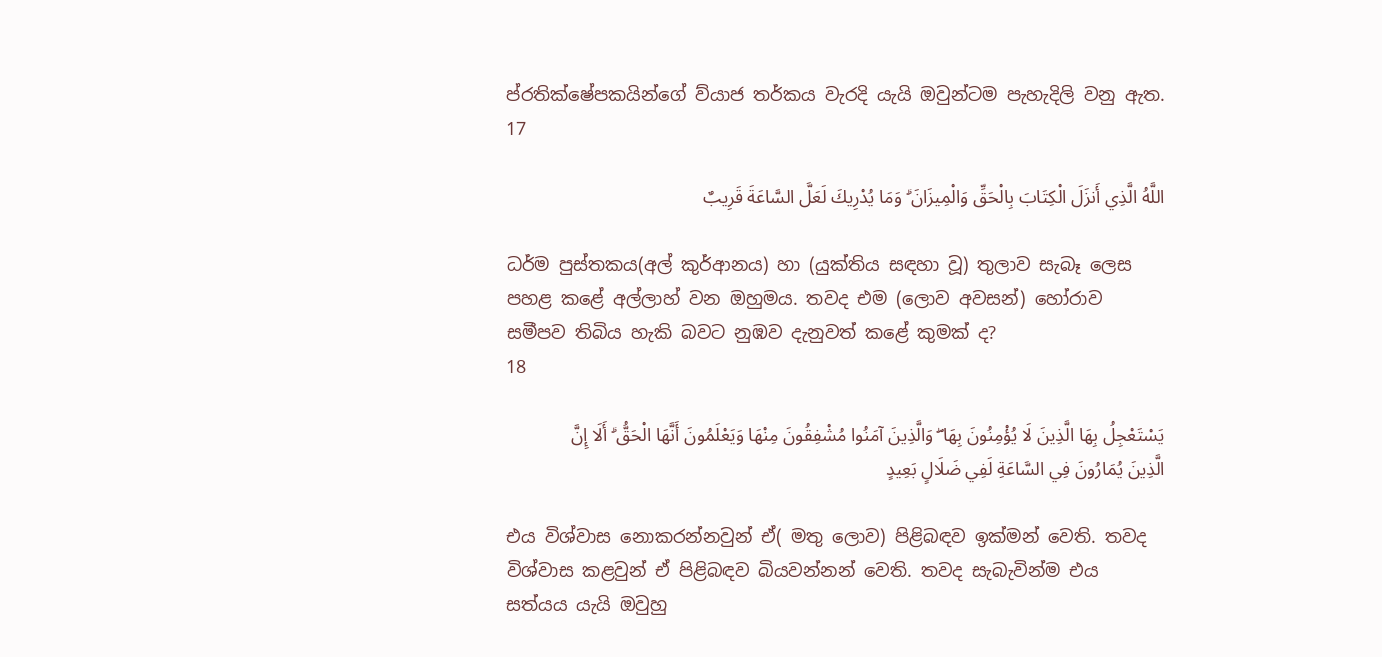ප්රතික්ෂේපකයින්ගේ ව්යාජ තර්කය වැරදි යැයි ඔවුන්ටම පැහැදිලි වනු ඇත.
17

اللَّهُ الَّذِي أَنزَلَ الْكِتَابَ بِالْحَقِّ وَالْمِيزَانَ ۗ وَمَا يُدْرِيكَ لَعَلَّ السَّاعَةَ قَرِيبٌ

ධර්ම පුස්තකය(අල් කුර්ආනය) හා (යුක්තිය සඳහා වූ) තුලාව සැබෑ ලෙස පහළ කළේ අල්ලාහ් වන ඔහුමය. තවද එම (ලොව අවසන්) හෝරාව සමීපව තිබිය හැකි බවට නුඹව දැනුවත් කළේ කුමක් ද?
18

يَسْتَعْجِلُ بِهَا الَّذِينَ لَا يُؤْمِنُونَ بِهَا ۖ وَالَّذِينَ آمَنُوا مُشْفِقُونَ مِنْهَا وَيَعْلَمُونَ أَنَّهَا الْحَقُّ ۗ أَلَا إِنَّ الَّذِينَ يُمَارُونَ فِي السَّاعَةِ لَفِي ضَلَالٍ بَعِيدٍ

එය විශ්වාස නොකරන්නවුන් ඒ( මතු ලොව) පිළිබඳව ඉක්මන් වෙති. තවද විශ්වාස කළවුන් ඒ පිළිබඳව බියවන්නන් වෙති. තවද සැබැවින්ම එය සත්යය යැයි ඔවුහු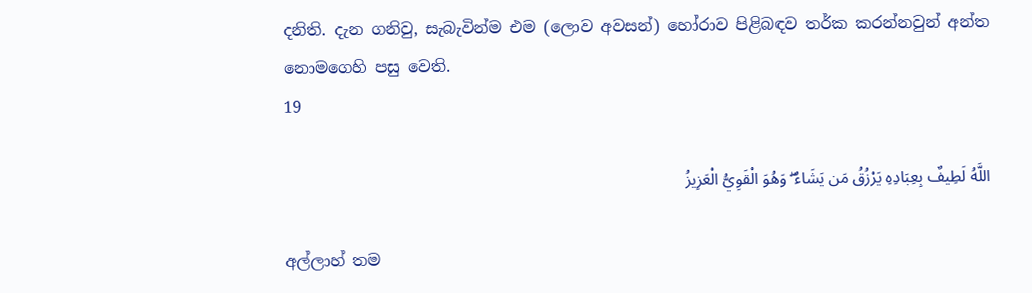දනිති. දැන ගනිවු, සැබැවින්ම එම (ලොව අවසන්) හෝරාව පිළිබඳව තර්ක කරන්නවුන් අන්ත නොමගෙහි පසු වෙති.
19

اللَّهُ لَطِيفٌ بِعِبَادِهِ يَرْزُقُ مَن يَشَاءُ ۖ وَهُوَ الْقَوِيُّ الْعَزِيزُ

අල්ලාහ් තම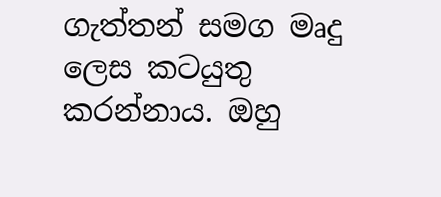ගැත්තන් සමග මෘදු ලෙස කටයුතු කරන්නාය. ඔහු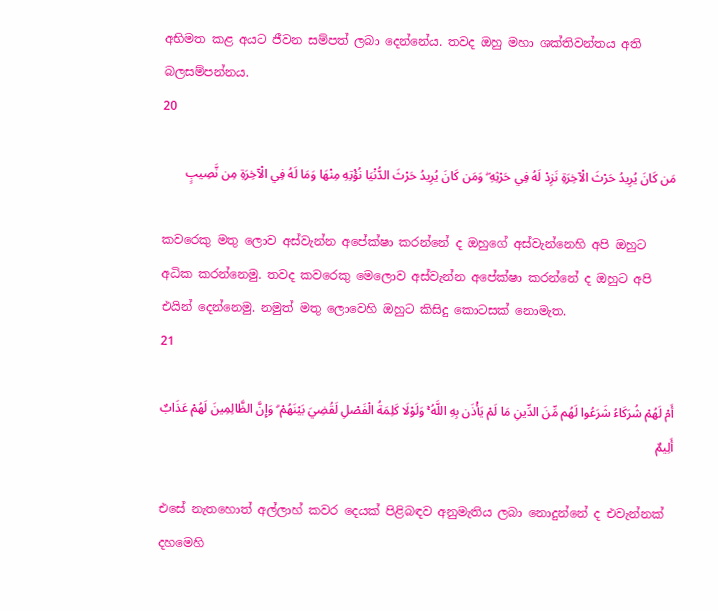අභිමත කළ අයට ජීවන සම්පත් ලබා දෙන්නේය. තවද ඔහු මහා ශක්තිවන්තය අති බලසම්පන්නය.
20

مَن كَانَ يُرِيدُ حَرْثَ الْآخِرَةِ نَزِدْ لَهُ فِي حَرْثِهِ ۖ وَمَن كَانَ يُرِيدُ حَرْثَ الدُّنْيَا نُؤْتِهِ مِنْهَا وَمَا لَهُ فِي الْآخِرَةِ مِن نَّصِيبٍ

කවරෙකු මතු ලොව අස්වැන්න අපේක්ෂා කරන්නේ ද ඔහුගේ අස්වැන්නෙහි අපි ඔහුට අධික කරන්නෙමු. තවද කවරෙකු මෙලොව අස්වැන්න අපේක්ෂා කරන්නේ ද ඔහුට අපි එයින් දෙන්නෙමු. නමුත් මතු ලොවෙහි ඔහුට කිසිදු කොටසක් නොමැත.
21

أَمْ لَهُمْ شُرَكَاءُ شَرَعُوا لَهُم مِّنَ الدِّينِ مَا لَمْ يَأْذَن بِهِ اللَّهُ ۚ وَلَوْلَا كَلِمَةُ الْفَصْلِ لَقُضِيَ بَيْنَهُمْ ۗ وَإِنَّ الظَّالِمِينَ لَهُمْ عَذَابٌ أَلِيمٌ

එසේ නැතහොත් අල්ලාහ් කවර දෙයක් පිළිබඳව අනුමැතිය ලබා නොදුන්නේ ද එවැන්නක් දහමෙහි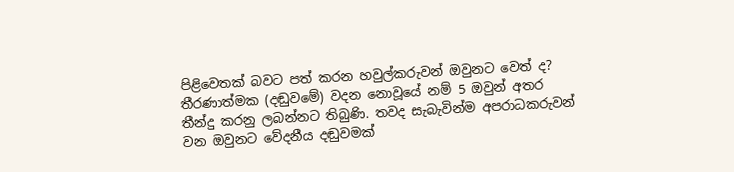පිළිවෙතක් බවට පත් කරන හවුල්කරුවන් ඔවුනට වෙත් ද? තීරණාත්මක (දඬුවමේ) වදන නොවූයේ නම් 5 ඔවුන් අතර තීන්දු කරනු ලබන්නට තිබුණි. තවද සැබැවින්ම අපරාධකරුවන් වන ඔවුනට වේදනීය දඬුවමක්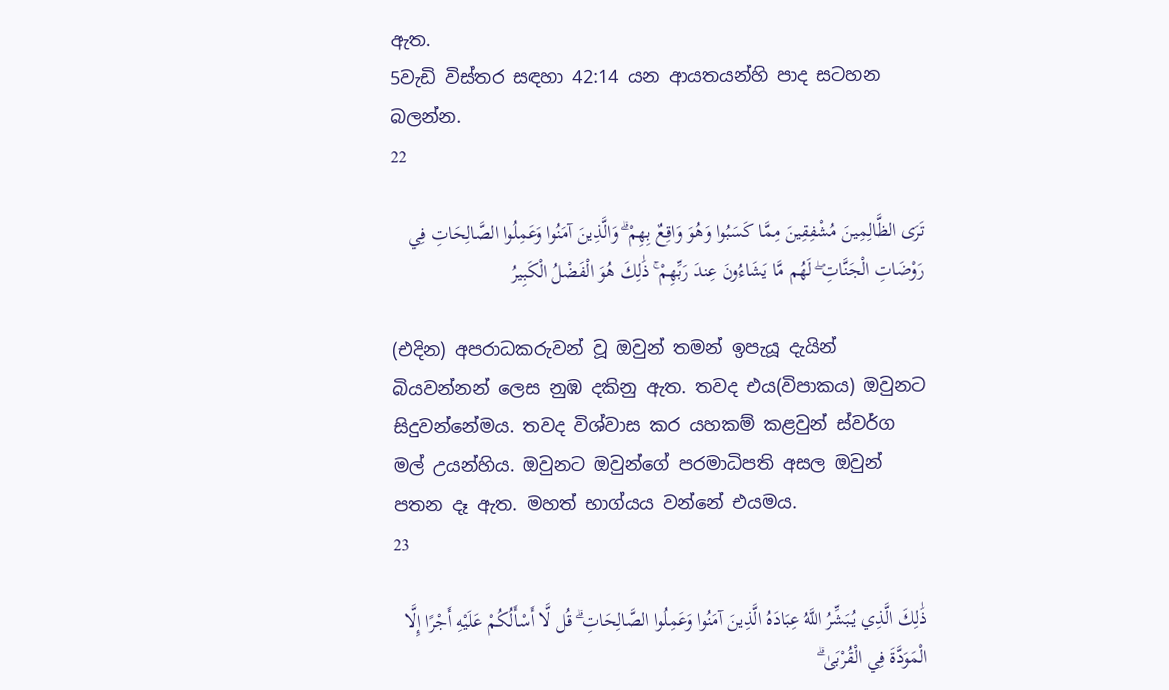ඇත.
5වැඩි විස්තර සඳහා 42:14 යන ආයතයන්හි පාද සටහන බලන්න.
22

تَرَى الظَّالِمِينَ مُشْفِقِينَ مِمَّا كَسَبُوا وَهُوَ وَاقِعٌ بِهِمْ ۗ وَالَّذِينَ آمَنُوا وَعَمِلُوا الصَّالِحَاتِ فِي رَوْضَاتِ الْجَنَّاتِ ۖ لَهُم مَّا يَشَاءُونَ عِندَ رَبِّهِمْ ۚ ذَٰلِكَ هُوَ الْفَضْلُ الْكَبِيرُ

(එදින) අපරාධකරුවන් වූ ඔවුන් තමන් ඉපැයූ දැයින් බියවන්නන් ලෙස නුඹ දකිනු ඇත. තවද එය(විපාකය) ඔවුනට සිදුවන්නේමය. තවද විශ්වාස කර යහකම් කළවුන් ස්වර්ග මල් උයන්හිය. ඔවුනට ඔවුන්ගේ පරමාධිපති අසල ඔවුන් පතන දෑ ඇත. මහත් භාග්යය වන්නේ එයමය.
23

ذَٰلِكَ الَّذِي يُبَشِّرُ اللَّهُ عِبَادَهُ الَّذِينَ آمَنُوا وَعَمِلُوا الصَّالِحَاتِ ۗ قُل لَّا أَسْأَلُكُمْ عَلَيْهِ أَجْرًا إِلَّا الْمَوَدَّةَ فِي الْقُرْبَىٰ ۗ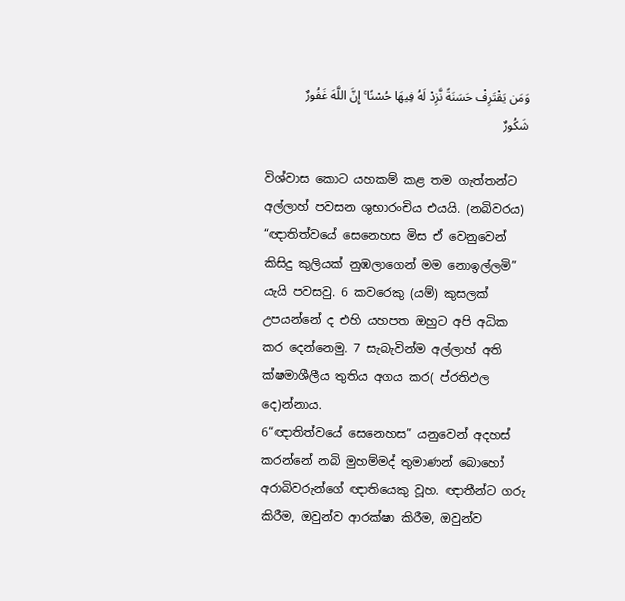وَمَن يَقْتَرِفْ حَسَنَةً نَّزِدْ لَهُ فِيهَا حُسْنًا ۚ إِنَّ اللَّهَ غَفُورٌ شَكُورٌ

විශ්වාස කොට යහකම් කළ තම ගැත්තන්ට අල්ලාහ් පවසන ශුභාරංචිය එයයි. (නබිවරය) “ඥාතිත්වයේ සෙනෙහස මිස ඒ වෙනුවෙන් කිසිදු කුලියක් නුඹලාගෙන් මම නොඉල්ලමි” යැයි පවසවු. 6 කවරෙකු (යම්) කුසලක් උපයන්නේ ද එහි යහපත ඔහුට අපි අධික කර දෙන්නෙමු. 7 සැබැවින්ම අල්ලාහ් අති ක්ෂමාශීලීය තුතිය අගය කර( ප්රතිඵල දෙ)න්නාය.
6“ඥාතිත්වයේ සෙනෙහස” යනුවෙන් අදහස් කරන්නේ නබි මුහම්මද් තුමාණන් බොහෝ අරාබිවරුන්ගේ ඥාතියෙකු වූහ. ඥාතීන්ට ගරු කිරීම, ඔවුන්ව ආරක්ෂා කිරීම, ඔවුන්ව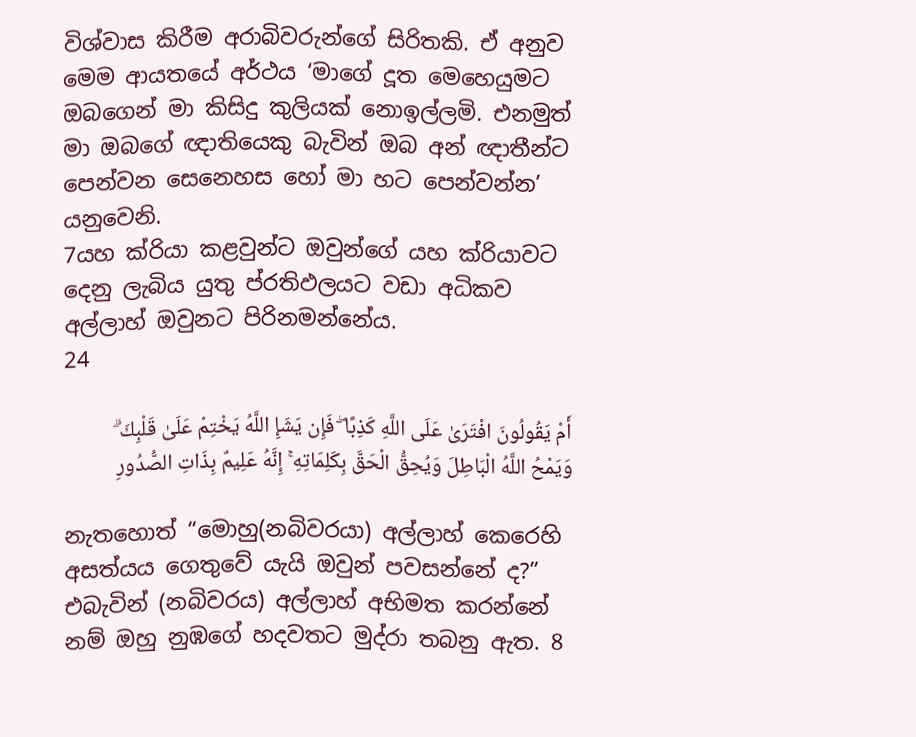විශ්වාස කිරීම අරාබිවරුන්ගේ සිරිතකි. ඒ අනුව මෙම ආයතයේ අර්ථය ‘මාගේ දූත මෙහෙයුමට ඔබගෙන් මා කිසිදු කුලියක් නොඉල්ලමි. එනමුත් මා ඔබගේ ඥාතියෙකු බැවින් ඔබ අන් ඥාතීන්ට පෙන්වන සෙනෙහස හෝ මා හට පෙන්වන්න’ යනුවෙනි.
7යහ ක්රියා කළවුන්ට ඔවුන්ගේ යහ ක්රියාවට දෙනු ලැබිය යුතු ප්රතිඵලයට වඩා අධිකව අල්ලාහ් ඔවුනට පිරිනමන්නේය.
24

أَمْ يَقُولُونَ افْتَرَىٰ عَلَى اللَّهِ كَذِبًا ۖ فَإِن يَشَإِ اللَّهُ يَخْتِمْ عَلَىٰ قَلْبِكَ ۗ وَيَمْحُ اللَّهُ الْبَاطِلَ وَيُحِقُّ الْحَقَّ بِكَلِمَاتِهِ ۚ إِنَّهُ عَلِيمٌ بِذَاتِ الصُّدُورِ

නැතහොත් “මොහු(නබිවරයා) අල්ලාහ් කෙරෙහි අසත්යය ගෙතුවේ යැයි ඔවුන් පවසන්නේ ද?” එබැවින් (නබිවරය) අල්ලාහ් අභිමත කරන්නේ නම් ඔහු නුඹගේ හදවතට මුද්රා තබනු ඇත. 8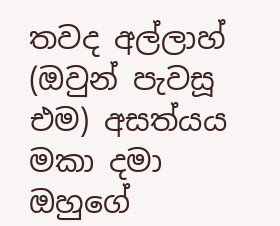තවද අල්ලාහ් (ඔවුන් පැවසූ එම) අසත්යය මකා දමා ඔහුගේ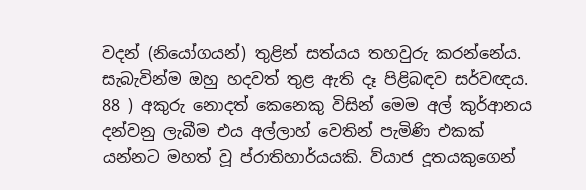වදන් (නියෝගයන්) තුළින් සත්යය තහවුරු කරන්නේය. සැබැවින්ම ඔහු හදවත් තුළ ඇති දෑ පිළිබඳව සර්වඥය.
88 ) අකුරු නොදත් කෙනෙකු විසින් මෙම අල් කුර්ආනය දන්වනු ලැබීම එය අල්ලාහ් වෙතින් පැමිණි එකක් යන්නට මහත් වූ ප්රාතිහාර්යයකි. ව්යාජ දූතයකුගෙන්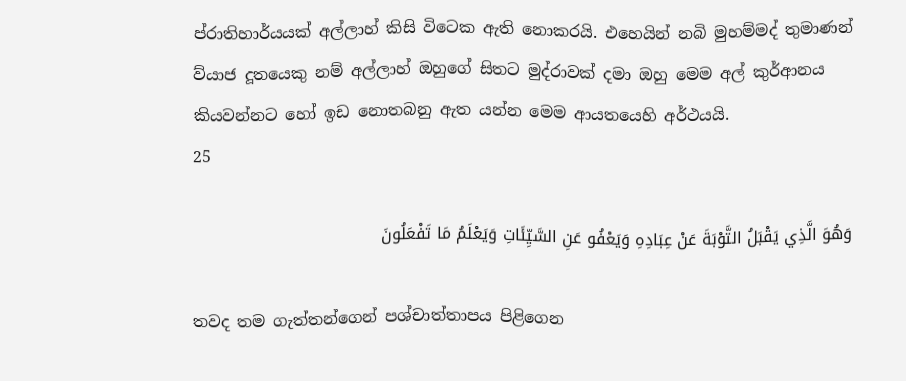ප්රාතිහාර්යයක් අල්ලාහ් කිසි විටෙක ඇති නොකරයි. එහෙයින් නබි මුහම්මද් තුමාණන් ව්යාජ දූතයෙකු නම් අල්ලාහ් ඔහුගේ සිතට මුද්රාවක් දමා ඔහු මෙම අල් කුර්ආනය කියවන්නට හෝ ඉඩ නොතබනු ඇත යන්න මෙම ආයතයෙහි අර්ථයයි.
25

وَهُوَ الَّذِي يَقْبَلُ التَّوْبَةَ عَنْ عِبَادِهِ وَيَعْفُو عَنِ السَّيِّئَاتِ وَيَعْلَمُ مَا تَفْعَلُونَ

තවද තම ගැත්තන්ගෙන් පශ්චාත්තාපය පිළිගෙන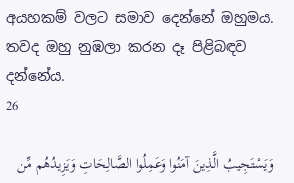අයහකම් වලට සමාව දෙන්නේ ඔහුමය. තවද ඔහු නුඹලා කරන දෑ පිළිබඳව දන්නේය.
26

وَيَسْتَجِيبُ الَّذِينَ آمَنُوا وَعَمِلُوا الصَّالِحَاتِ وَيَزِيدُهُم مِّن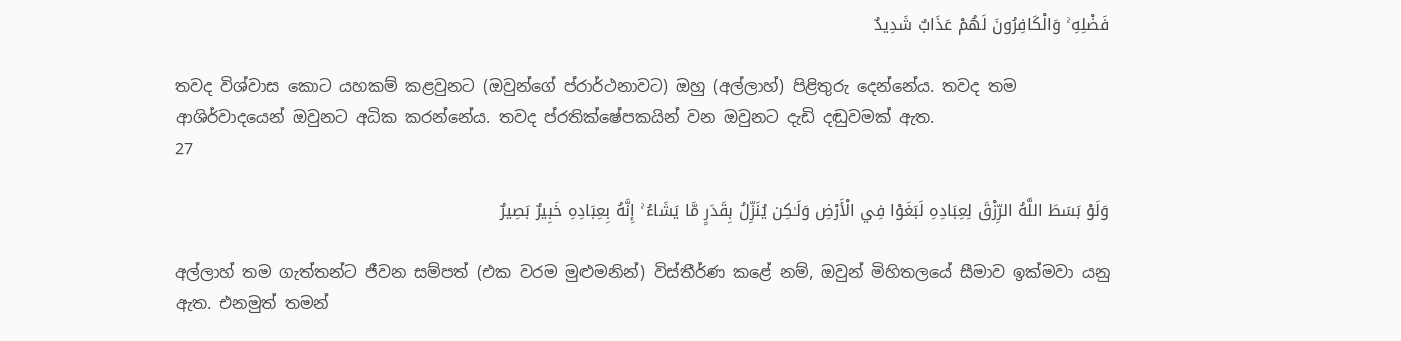فَضْلِهِ ۚ وَالْكَافِرُونَ لَهُمْ عَذَابٌ شَدِيدٌ

තවද විශ්වාස කොට යහකම් කළවුනට (ඔවුන්ගේ ප්රාර්ථනාවට) ඔහු (අල්ලාහ්) පිළිතුරු දෙන්නේය. තවද තම ආශිර්වාදයෙන් ඔවුනට අධික කරන්නේය. තවද ප්රතික්ෂේපකයින් වන ඔවුනට දැඩි දඬුවමක් ඇත.
27

وَلَوْ بَسَطَ اللَّهُ الرِّزْقَ لِعِبَادِهِ لَبَغَوْا فِي الْأَرْضِ وَلَـٰكِن يُنَزِّلُ بِقَدَرٍ مَّا يَشَاءُ ۚ إِنَّهُ بِعِبَادِهِ خَبِيرٌ بَصِيرٌ

අල්ලාහ් තම ගැත්තන්ට ජීවන සම්පත් (එක වරම මුළුමනින්) විස්තීර්ණ කළේ නම්, ඔවුන් මිහිතලයේ සීමාව ඉක්මවා යනු ඇත. එනමුත් තමන්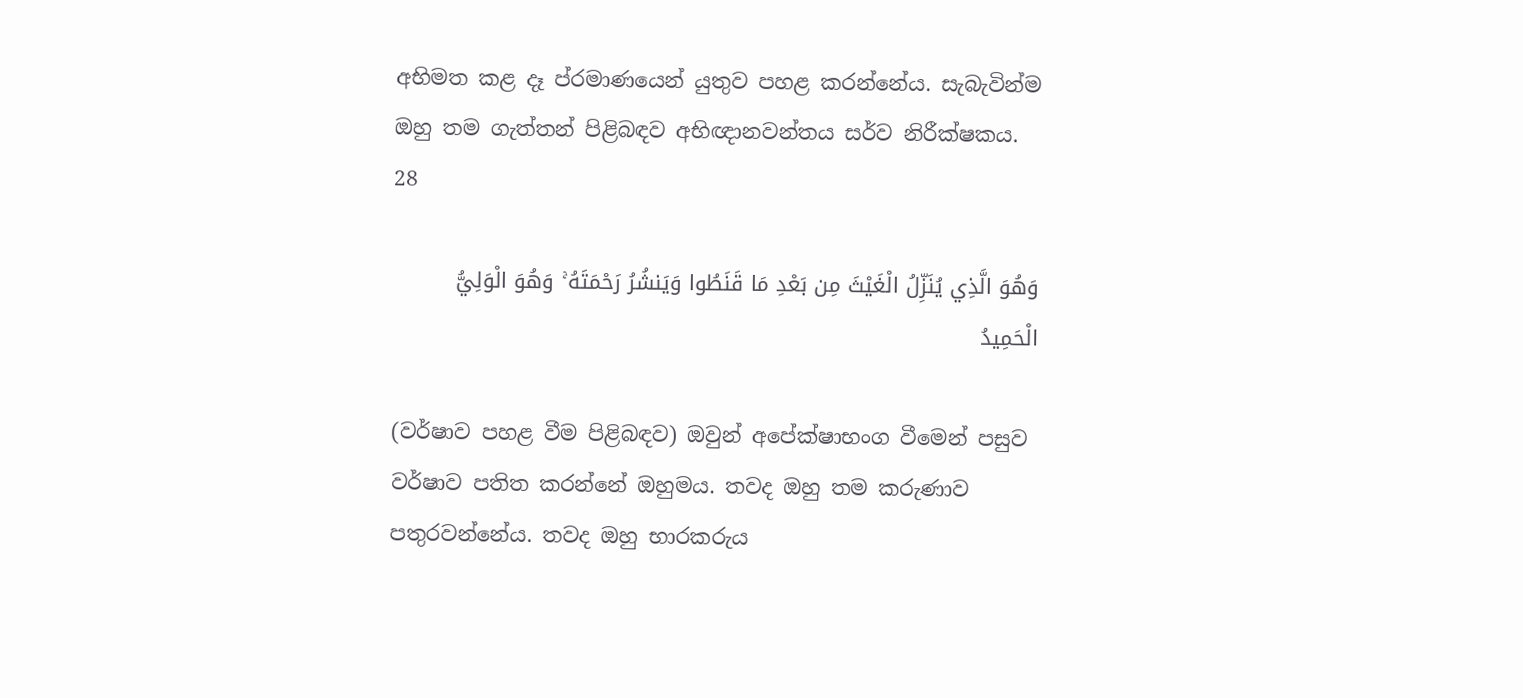අභිමත කළ දෑ ප්රමාණයෙන් යුතුව පහළ කරන්නේය. සැබැවින්ම ඔහු තම ගැත්තන් පිළිබඳව අභිඥානවන්තය සර්ව නිරීක්ෂකය.
28

وَهُوَ الَّذِي يُنَزِّلُ الْغَيْثَ مِن بَعْدِ مَا قَنَطُوا وَيَنشُرُ رَحْمَتَهُ ۚ وَهُوَ الْوَلِيُّ الْحَمِيدُ

(වර්ෂාව පහළ වීම පිළිබඳව) ඔවුන් අපේක්ෂාභංග වීමෙන් පසුව වර්ෂාව පතිත කරන්නේ ඔහුමය. තවද ඔහු තම කරුණාව පතුරවන්නේය. තවද ඔහු භාරකරුය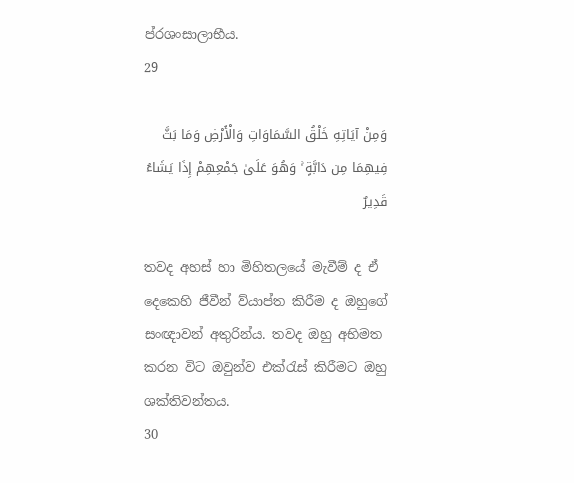ප්රශංසාලාභීය.
29

وَمِنْ آيَاتِهِ خَلْقُ السَّمَاوَاتِ وَالْأَرْضِ وَمَا بَثَّ فِيهِمَا مِن دَابَّةٍ ۚ وَهُوَ عَلَىٰ جَمْعِهِمْ إِذَا يَشَاءُ قَدِيرٌ

තවද අහස් හා මිහිතලයේ මැවීම් ද ඒ දෙකෙහි ජීවීන් ව්යාප්ත කිරීම ද ඔහුගේ සංඥාවන් අතුරින්ය. තවද ඔහු අභිමත කරන විට ඔවුන්ව එක්රැස් කිරීමට ඔහු ශක්තිවන්තය.
30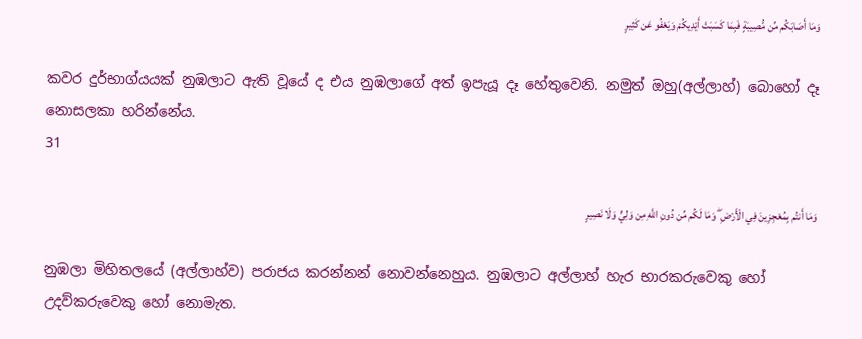وَمَا أَصَابَكُم مِّن مُّصِيبَةٍ فَبِمَا كَسَبَتْ أَيْدِيكُمْ وَيَعْفُو عَن كَثِيرٍ

කවර දුර්භාග්යයක් නුඹලාට ඇති වූයේ ද එය නුඹලාගේ අත් ඉපැයූ දෑ හේතුවෙනි. නමුත් ඔහු(අල්ලාහ්) බොහෝ දෑ නොසලකා හරින්නේය.
31

وَمَا أَنتُم بِمُعْجِزِينَ فِي الْأَرْضِ ۖ وَمَا لَكُم مِّن دُونِ اللَّهِ مِن وَلِيٍّ وَلَا نَصِيرٍ

නුඹලා මිහිතලයේ (අල්ලාහ්ව) පරාජය කරන්නන් නොවන්නෙහුය. නුඹලාට අල්ලාහ් හැර භාරකරුවෙකු හෝ උදව්කරුවෙකු හෝ නොමැත.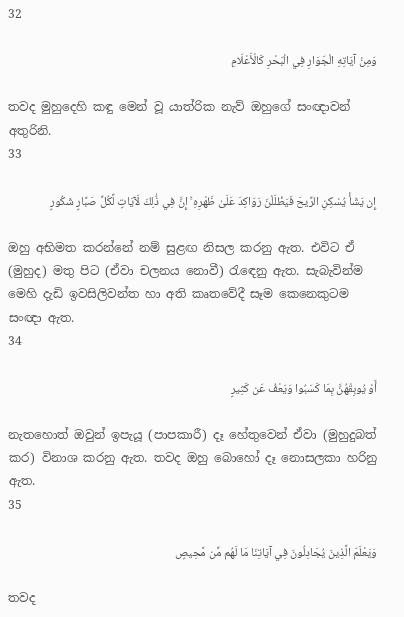32

وَمِنْ آيَاتِهِ الْجَوَارِ فِي الْبَحْرِ كَالْأَعْلَامِ

තවද මුහුදෙහි කඳු මෙන් වූ යාත්රික නැව් ඔහුගේ සංඥාවන් අතුරිනි.
33

إِن يَشَأْ يُسْكِنِ الرِّيحَ فَيَظْلَلْنَ رَوَاكِدَ عَلَىٰ ظَهْرِهِ ۚ إِنَّ فِي ذَٰلِكَ لَآيَاتٍ لِّكُلِّ صَبَّارٍ شَكُورٍ

ඔහු අභිමත කරන්නේ නම් සුළඟ නිසල කරනු ඇත. එවිට ඒ (මුහුද) මතු පිට (ඒවා චලනය නොවී) රැඳෙනු ඇත. සැබැවින්ම මෙහි දැඩි ඉවසිලිවන්ත හා අති කෘතවේදී සෑම කෙනෙකුටම සංඥා ඇත.
34

أَوْ يُوبِقْهُنَّ بِمَا كَسَبُوا وَيَعْفُ عَن كَثِيرٍ

නැතහොත් ඔවුන් ඉපැයූ (පාපකාරී) දෑ හේතුවෙන් ඒවා (මුහුදුබත් කර) විනාශ කරනු ඇත. තවද ඔහු බොහෝ දෑ නොසලකා හරිනු ඇත.
35

وَيَعْلَمَ الَّذِينَ يُجَادِلُونَ فِي آيَاتِنَا مَا لَهُم مِّن مَّحِيصٍ

තවද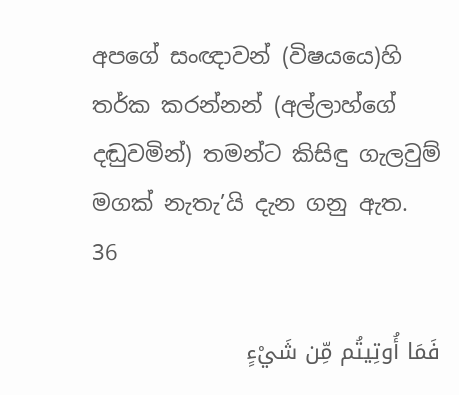අපගේ සංඥාවන් (විෂයයෙ)හි තර්ක කරන්නන් (අල්ලාහ්ගේ දඬුවමින්) තමන්ට කිසිඳු ගැලවුම් මගක් නැතැ’යි දැන ගනු ඇත.
36

فَمَا أُوتِيتُم مِّن شَيْءٍ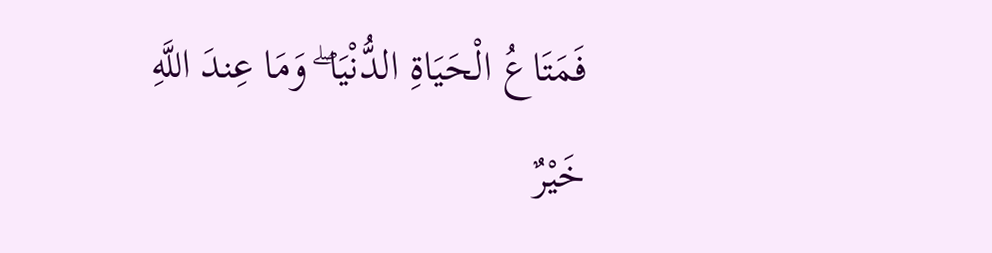فَمَتَاعُ الْحَيَاةِ الدُّنْيَا ۖ وَمَا عِندَ اللَّهِ خَيْرٌ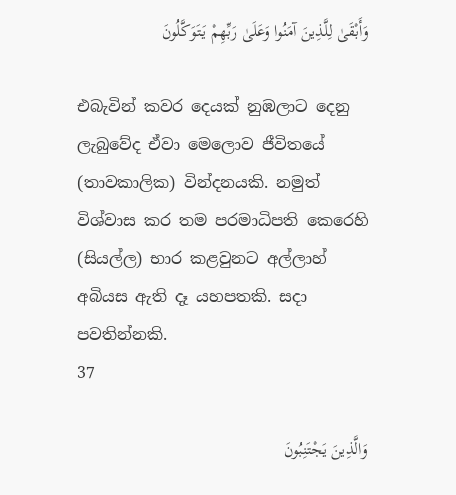وَأَبْقَىٰ لِلَّذِينَ آمَنُوا وَعَلَىٰ رَبِّهِمْ يَتَوَكَّلُونَ

එබැවින් කවර දෙයක් නුඹලාට දෙනු ලැබුවේද ඒවා මෙලොව ජීවිතයේ (තාවකාලික) වින්දනයකි. නමුත් විශ්වාස කර තම පරමාධිපති කෙරෙහි (සියල්ල) භාර කළවුනට අල්ලාහ් අබියස ඇති දෑ යහපතකි. සදා පවතින්නකි.
37

وَالَّذِينَ يَجْتَنِبُونَ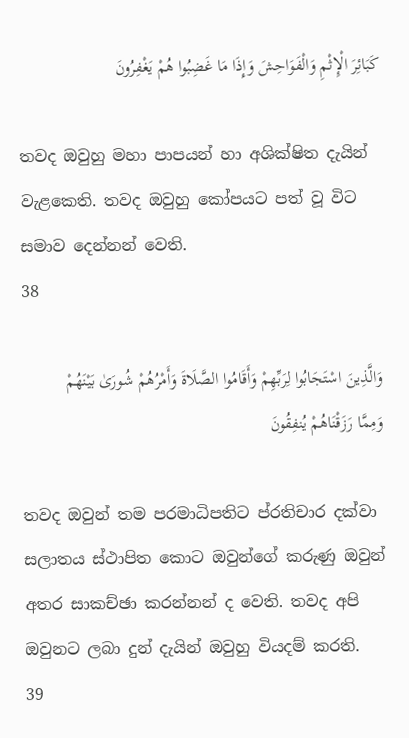كَبَائِرَ الْإِثْمِ وَالْفَوَاحِشَ وَإِذَا مَا غَضِبُوا هُمْ يَغْفِرُونَ

තවද ඔවුහු මහා පාපයන් හා අශික්ෂිත දැයින් වැළකෙති. තවද ඔවුහු කෝපයට පත් වූ විට සමාව දෙන්නන් වෙති.
38

وَالَّذِينَ اسْتَجَابُوا لِرَبِّهِمْ وَأَقَامُوا الصَّلَاةَ وَأَمْرُهُمْ شُورَىٰ بَيْنَهُمْ وَمِمَّا رَزَقْنَاهُمْ يُنفِقُونَ

තවද ඔවුන් තම පරමාධිපතිට ප්රතිචාර දක්වා සලාතය ස්ථාපිත කොට ඔවුන්ගේ කරුණු ඔවුන් අතර සාකච්ඡා කරන්නන් ද වෙති. තවද අපි ඔවුනට ලබා දුන් දැයින් ඔවුහු වියදම් කරති.
39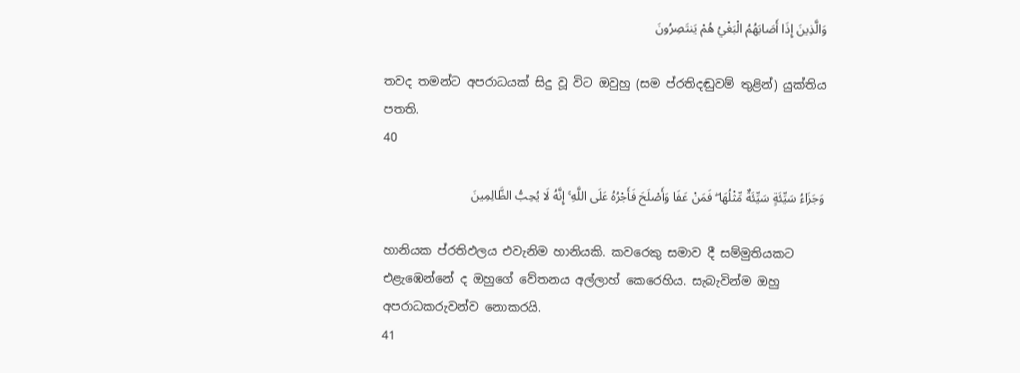وَالَّذِينَ إِذَا أَصَابَهُمُ الْبَغْيُ هُمْ يَنتَصِرُونَ

තවද තමන්ට අපරාධයක් සිදු වූ විට ඔවුහු (සම ප්රතිදඬුවම් තුළින්) යුක්තිය පතති.
40

وَجَزَاءُ سَيِّئَةٍ سَيِّئَةٌ مِّثْلُهَا ۖ فَمَنْ عَفَا وَأَصْلَحَ فَأَجْرُهُ عَلَى اللَّهِ ۚ إِنَّهُ لَا يُحِبُّ الظَّالِمِينَ

හානියක ප්රතිඵලය එවැනිම හානියකි. කවරෙකු සමාව දී සම්මුතියකට එළැඹෙන්නේ ද ඔහුගේ වේතනය අල්ලාහ් කෙරෙහිය. සැබැවින්ම ඔහු අපරාධකරුවන්ව නොකරයි.
41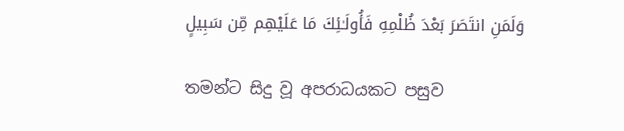وَلَمَنِ انتَصَرَ بَعْدَ ظُلْمِهِ فَأُولَـٰئِكَ مَا عَلَيْهِم مِّن سَبِيلٍ

තමන්ට සිදු වූ අපරාධයකට පසුව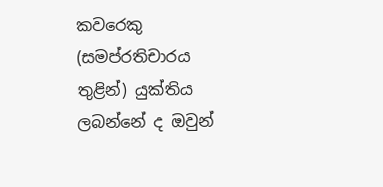කවරෙකු (සමප්රතිචාරය තුළින්) යුක්තිය ලබන්නේ ද ඔවුන්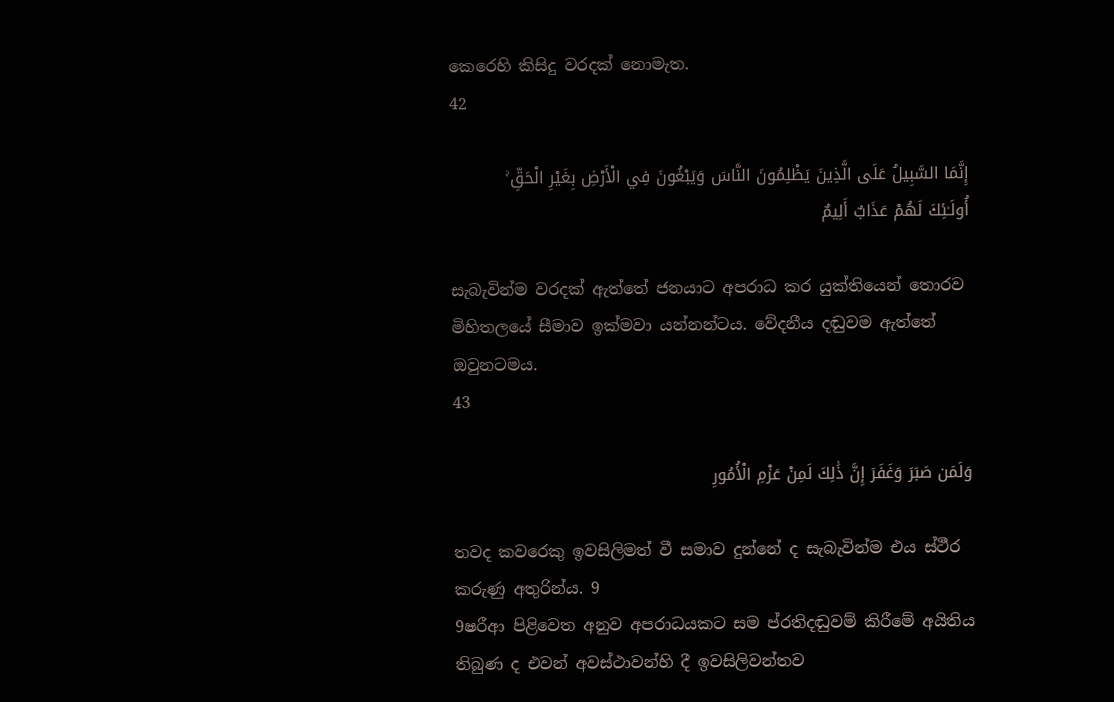කෙරෙහි කිසිදු වරදක් නොමැත.
42

إِنَّمَا السَّبِيلُ عَلَى الَّذِينَ يَظْلِمُونَ النَّاسَ وَيَبْغُونَ فِي الْأَرْضِ بِغَيْرِ الْحَقِّ ۚ أُولَـٰئِكَ لَهُمْ عَذَابٌ أَلِيمٌ

සැබැවින්ම වරදක් ඇත්තේ ජනයාට අපරාධ කර යුක්තියෙන් තොරව මිහිතලයේ සීමාව ඉක්මවා යන්නන්ටය. වේදනීය දඬුවම ඇත්තේ ඔවුනටමය.
43

وَلَمَن صَبَرَ وَغَفَرَ إِنَّ ذَٰلِكَ لَمِنْ عَزْمِ الْأُمُورِ

තවද කවරෙකු ඉවසිලිමත් වී සමාව දුන්නේ ද සැබැවින්ම එය ස්ථීර කරුණු අතුරින්ය. 9
9ෂරීආ පිළිවෙත අනුව අපරාධයකට සම ප්රතිදඬුවම් කිරීමේ අයිතිය තිබුණ ද එවන් අවස්ථාවන්හි දී ඉවසිලිවන්තව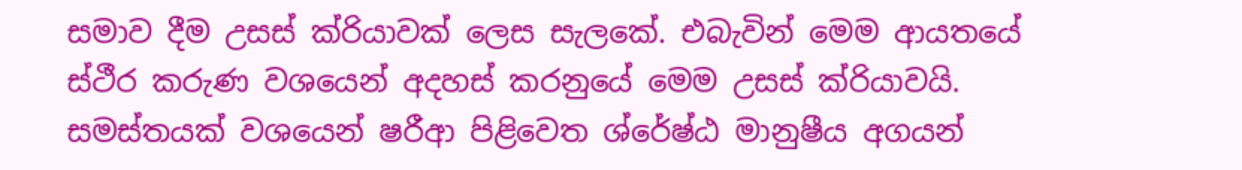සමාව දීම උසස් ක්රියාවක් ලෙස සැලකේ. එබැවින් මෙම ආයතයේ ස්ථීර කරුණ වශයෙන් අදහස් කරනුයේ මෙම උසස් ක්රියාවයි. සමස්තයක් වශයෙන් ෂරීආ පිළිවෙත ශ්රේෂ්ඨ මානුෂීය අගයන්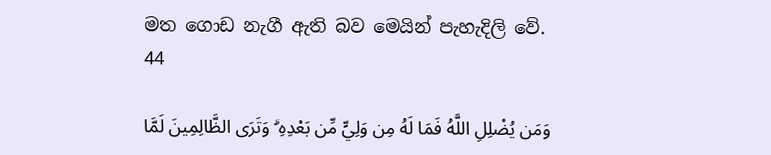මත ගොඩ නැගී ඇති බව මෙයින් පැහැදිලි වේ.
44

وَمَن يُضْلِلِ اللَّهُ فَمَا لَهُ مِن وَلِيٍّ مِّن بَعْدِهِ ۗ وَتَرَى الظَّالِمِينَ لَمَّا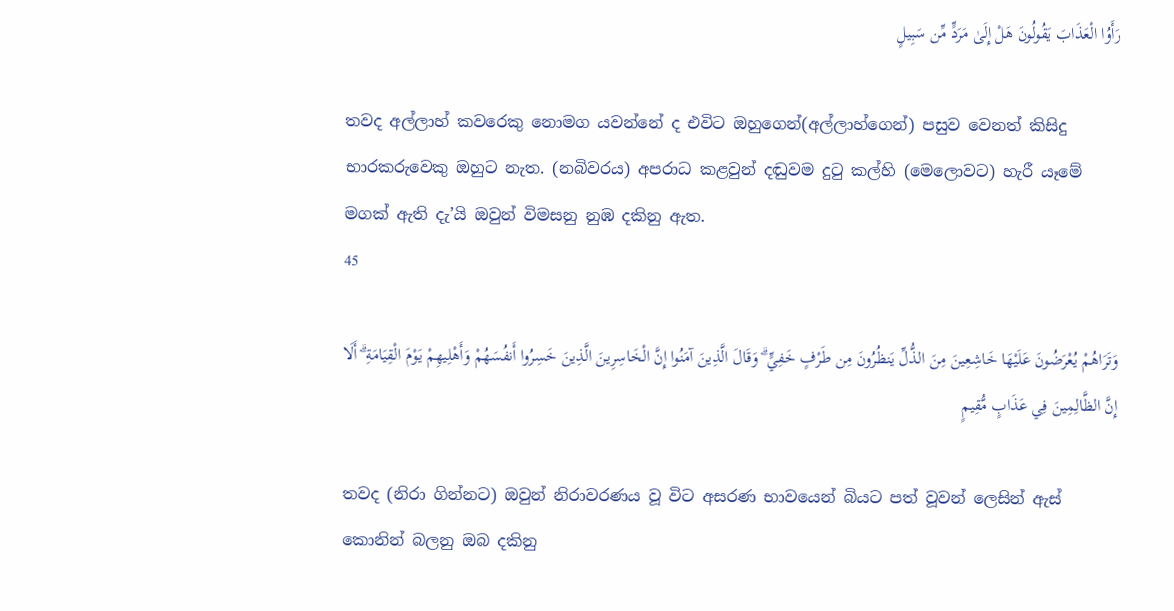رَأَوُا الْعَذَابَ يَقُولُونَ هَلْ إِلَىٰ مَرَدٍّ مِّن سَبِيلٍ

තවද අල්ලාහ් කවරෙකු නොමග යවන්නේ ද එවිට ඔහුගෙන්(අල්ලාහ්ගෙන්) පසුව වෙනත් කිසිදු භාරකරුවෙකු ඔහුට නැත. (නබිවරය) අපරාධ කළවුන් දඬුවම දුටු කල්හි (මෙලොවට) හැරී යෑමේ මගක් ඇති දැ’යි ඔවුන් විමසනු නුඹ දකිනු ඇත.
45

وَتَرَاهُمْ يُعْرَضُونَ عَلَيْهَا خَاشِعِينَ مِنَ الذُّلِّ يَنظُرُونَ مِن طَرْفٍ خَفِيٍّ ۗ وَقَالَ الَّذِينَ آمَنُوا إِنَّ الْخَاسِرِينَ الَّذِينَ خَسِرُوا أَنفُسَهُمْ وَأَهْلِيهِمْ يَوْمَ الْقِيَامَةِ ۗ أَلَا إِنَّ الظَّالِمِينَ فِي عَذَابٍ مُّقِيمٍ

තවද (නිරා ගින්නට) ඔවුන් නිරාවරණය වූ විට අසරණ භාවයෙන් බියට පත් වූවන් ලෙසින් ඇස් කොනින් බලනු ඔබ දකිනු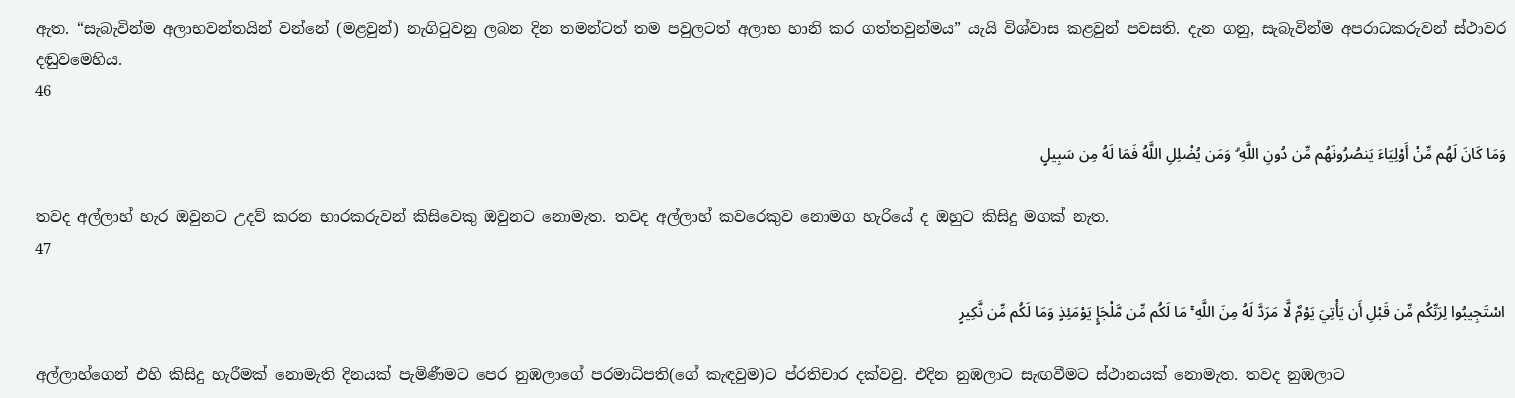ඇත. “සැබැවින්ම අලාභවන්තයින් වන්නේ (මළවුන්) නැගිටුවනු ලබන දින තමන්ටත් තම පවුලටත් අලාභ හානි කර ගත්තවුන්මය” යැයි විශ්වාස කළවුන් පවසති. දැන ගනු, සැබැවින්ම අපරාධකරුවන් ස්ථාවර දඬුවමෙහිය.
46

وَمَا كَانَ لَهُم مِّنْ أَوْلِيَاءَ يَنصُرُونَهُم مِّن دُونِ اللَّهِ ۗ وَمَن يُضْلِلِ اللَّهُ فَمَا لَهُ مِن سَبِيلٍ

තවද අල්ලාහ් හැර ඔවුනට උදව් කරන භාරකරුවන් කිසිවෙකු ඔවුනට නොමැත. තවද අල්ලාහ් කවරෙකුව නොමග හැරියේ ද ඔහුට කිසිදු මගක් නැත.
47

اسْتَجِيبُوا لِرَبِّكُم مِّن قَبْلِ أَن يَأْتِيَ يَوْمٌ لَّا مَرَدَّ لَهُ مِنَ اللَّهِ ۚ مَا لَكُم مِّن مَّلْجَإٍ يَوْمَئِذٍ وَمَا لَكُم مِّن نَّكِيرٍ

අල්ලාහ්ගෙන් එහි කිසිදු හැරීමක් නොමැති දිනයක් පැමිණීමට පෙර නුඹලාගේ පරමාධිපති(ගේ කැඳවුම)ට ප්රතිචාර දක්වවු. එදින නුඹලාට සැඟවීමට ස්ථානයක් නොමැත. තවද නුඹලාට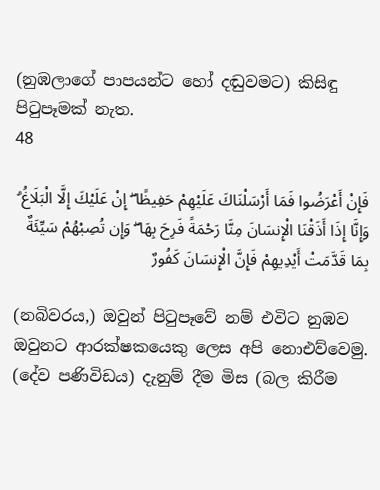(නුඹලාගේ පාපයන්ට හෝ දඬුවමට) කිසිඳු පිටුපෑමක් නැත.
48

فَإِنْ أَعْرَضُوا فَمَا أَرْسَلْنَاكَ عَلَيْهِمْ حَفِيظًا ۖ إِنْ عَلَيْكَ إِلَّا الْبَلَاغُ ۗ وَإِنَّا إِذَا أَذَقْنَا الْإِنسَانَ مِنَّا رَحْمَةً فَرِحَ بِهَا ۖ وَإِن تُصِبْهُمْ سَيِّئَةٌ بِمَا قَدَّمَتْ أَيْدِيهِمْ فَإِنَّ الْإِنسَانَ كَفُورٌ

(නබිවරය,) ඔවුන් පිටුපෑවේ නම් එවිට නුඹව ඔවුනට ආරක්ෂකයෙකු ලෙස අපි නොඑව්වෙමු. (දේව පණිවිඩය) දැනුම් දීම මිස (බල කිරීම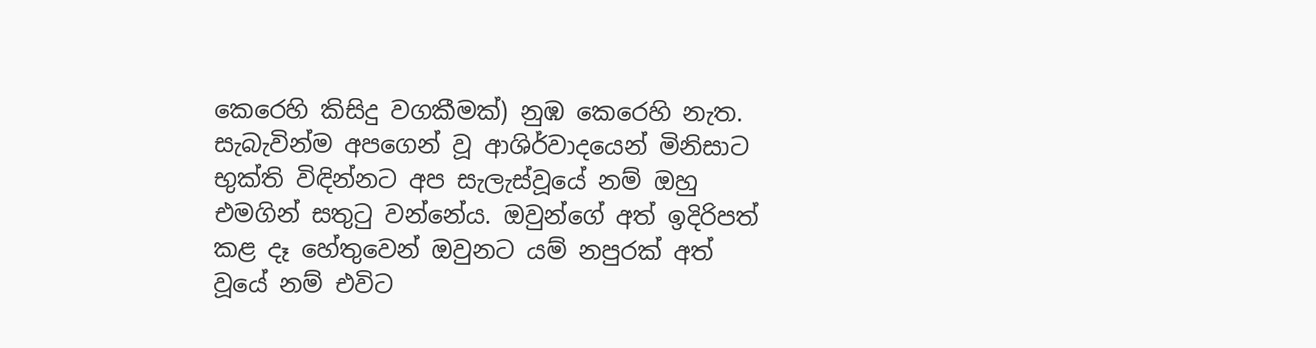කෙරෙහි කිසිදු වගකීමක්) නුඹ කෙරෙහි නැත. සැබැවින්ම අපගෙන් වූ ආශිර්වාදයෙන් මිනිසාට භුක්ති විඳින්නට අප සැලැස්වූයේ නම් ඔහු එමගින් සතුටු වන්නේය. ඔවුන්ගේ අත් ඉදිරිපත් කළ දෑ හේතුවෙන් ඔවුනට යම් නපුරක් අත් වූයේ නම් එවිට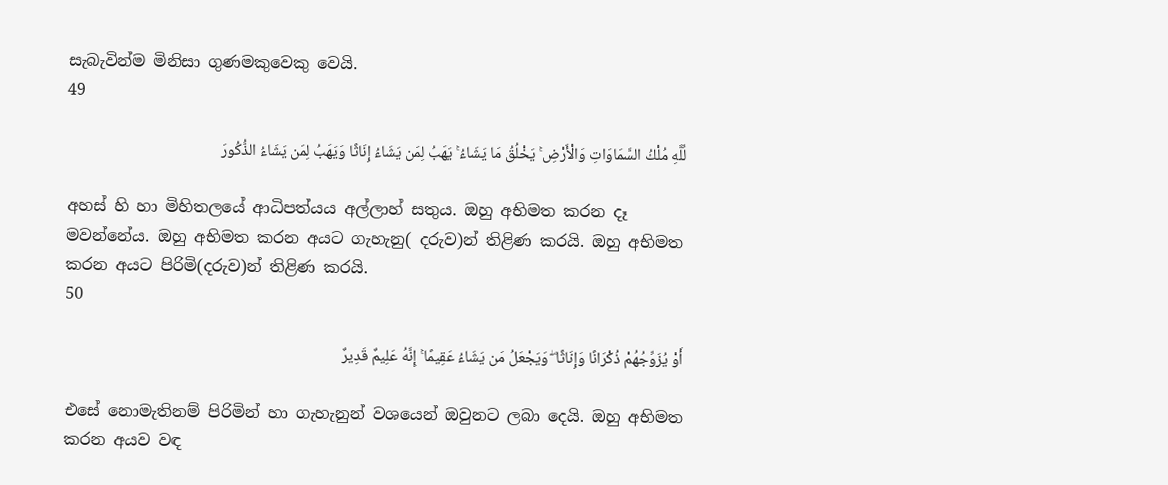සැබැවින්ම මිනිසා ගුණමකුවෙකු වෙයි.
49

لِّلَّهِ مُلْكُ السَّمَاوَاتِ وَالْأَرْضِ ۚ يَخْلُقُ مَا يَشَاءُ ۚ يَهَبُ لِمَن يَشَاءُ إِنَاثًا وَيَهَبُ لِمَن يَشَاءُ الذُّكُورَ

අහස් හි හා මිහිතලයේ ආධිපත්යය අල්ලාහ් සතුය. ඔහු අභිමත කරන දෑ මවන්නේය. ඔහු අභිමත කරන අයට ගැහැනු( දරුව)න් තිළිණ කරයි. ඔහු අභිමත කරන අයට පිරිමි(දරුව)න් තිළිණ කරයි.
50

أَوْ يُزَوِّجُهُمْ ذُكْرَانًا وَإِنَاثًا ۖ وَيَجْعَلُ مَن يَشَاءُ عَقِيمًا ۚ إِنَّهُ عَلِيمٌ قَدِيرٌ

එසේ නොමැතිනම් පිරිමින් හා ගැහැනුන් වශයෙන් ඔවුනට ලබා දෙයි. ඔහු අභිමත කරන අයව වඳ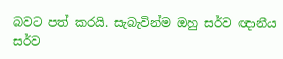බවට පත් කරයි. සැබැවින්ම ඔහු සර්ව ඥානීය සර්ව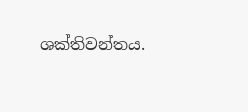ශක්තිවන්තය.